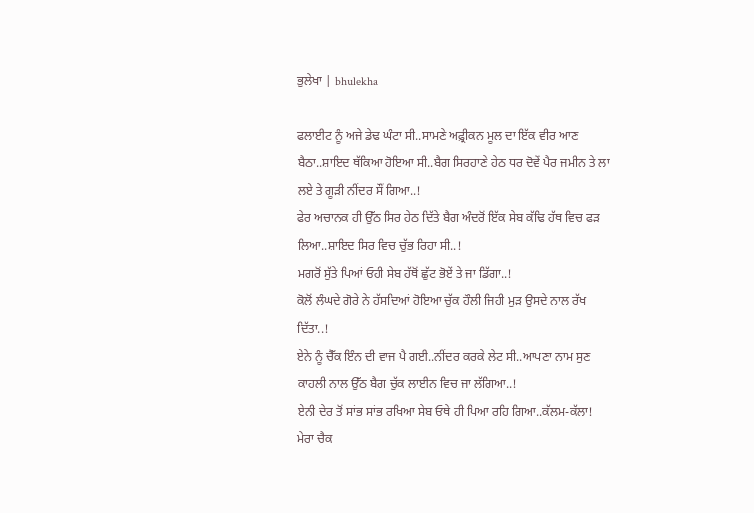ਭੁਲੇਖਾ | bhulekha

ਫਲਾਈਟ ਨੂੰ ਅਜੇ ਡੇਢ ਘੰਟਾ ਸੀ..ਸਾਮਣੇ ਅਫ਼੍ਰੀਕਨ ਮੂਲ ਦਾ ਇੱਕ ਵੀਰ ਆਣ ਬੈਠਾ..ਸ਼ਾਇਦ ਥੱਕਿਆ ਹੋਇਆ ਸੀ..ਬੈਗ ਸਿਰਹਾਣੇ ਹੇਠ ਧਰ ਦੋਵੇਂ ਪੈਰ ਜਮੀਨ ਤੇ ਲਾ ਲਏ ਤੇ ਗੂੜੀ ਨੀਂਦਰ ਸੌਂ ਗਿਆ..!
ਫੇਰ ਅਚਾਨਕ ਹੀ ਉੱਠ ਸਿਰ ਹੇਠ ਦਿੱਤੇ ਬੈਗ ਅੰਦਰੋਂ ਇੱਕ ਸੇਬ ਕੱਢਿ ਹੱਥ ਵਿਚ ਫੜ ਲਿਆ..ਸ਼ਾਇਦ ਸਿਰ ਵਿਚ ਚੁੱਭ ਰਿਹਾ ਸੀ..!
ਮਗਰੋਂ ਸੁੱਤੇ ਪਿਆਂ ਓਹੀ ਸੇਬ ਹੱਥੋਂ ਛੁੱਟ ਭੋਏਂ ਤੇ ਜਾ ਡਿੱਗਾ..!
ਕੋਲੋਂ ਲੰਘਦੇ ਗੋਰੇ ਨੇ ਹੱਸਦਿਆਂ ਹੋਇਆ ਚੁੱਕ ਹੌਲੀ ਜਿਹੀ ਮੁੜ ਉਸਦੇ ਨਾਲ ਰੱਖ ਦਿੱਤਾ..!
ਏਨੇ ਨੂੰ ਚੈੱਕ ਇੰਨ ਦੀ ਵਾਜ ਪੈ ਗਈ..ਨੀਂਦਰ ਕਰਕੇ ਲੇਟ ਸੀ..ਆਪਣਾ ਨਾਮ ਸੁਣ ਕਾਹਲੀ ਨਾਲ ਉੱਠ ਬੈਗ ਚੁੱਕ ਲਾਈਨ ਵਿਚ ਜਾ ਲੱਗਿਆ..!
ਏਨੀ ਦੇਰ ਤੋਂ ਸਾਂਭ ਸਾਂਭ ਰਖਿਆ ਸੇਬ ਓਥੇ ਹੀ ਪਿਆ ਰਹਿ ਗਿਆ..ਕੱਲਮ-ਕੱਲਾ!
ਮੇਰਾ ਚੈਕ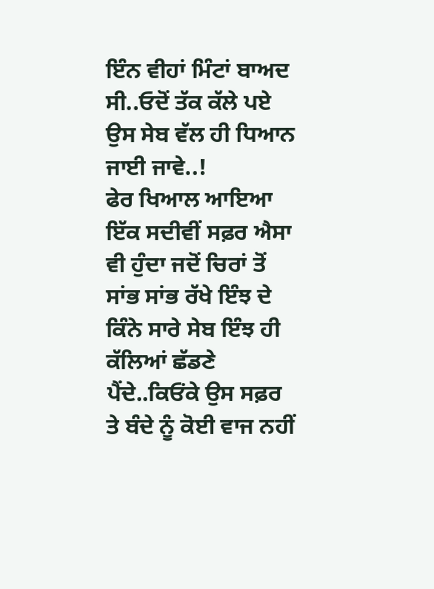ਇੰਨ ਵੀਹਾਂ ਮਿੰਟਾਂ ਬਾਅਦ ਸੀ..ਓਦੋਂ ਤੱਕ ਕੱਲੇ ਪਏ ਉਸ ਸੇਬ ਵੱਲ ਹੀ ਧਿਆਨ ਜਾਈ ਜਾਵੇ..!
ਫੇਰ ਖਿਆਲ ਆਇਆ ਇੱਕ ਸਦੀਵੀਂ ਸਫ਼ਰ ਐਸਾ ਵੀ ਹੁੰਦਾ ਜਦੋਂ ਚਿਰਾਂ ਤੋਂ ਸਾਂਭ ਸਾਂਭ ਰੱਖੇ ਇੰਝ ਦੇ ਕਿੰਨੇ ਸਾਰੇ ਸੇਬ ਇੰਝ ਹੀ ਕੱਲਿਆਂ ਛੱਡਣੇ ਪੈਂਦੇ..ਕਿਓਂਕੇ ਉਸ ਸਫ਼ਰ ਤੇ ਬੰਦੇ ਨੂੰ ਕੋਈ ਵਾਜ ਨਹੀਂ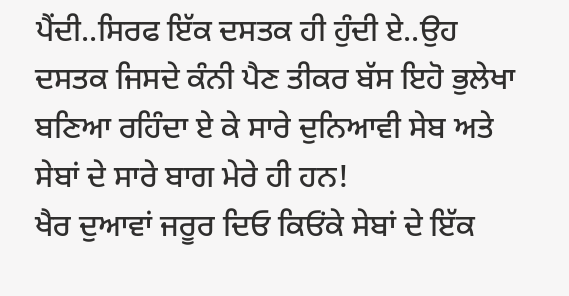ਪੈਂਦੀ..ਸਿਰਫ ਇੱਕ ਦਸਤਕ ਹੀ ਹੁੰਦੀ ਏ..ਉਹ ਦਸਤਕ ਜਿਸਦੇ ਕੰਨੀ ਪੈਣ ਤੀਕਰ ਬੱਸ ਇਹੋ ਭੁਲੇਖਾ ਬਣਿਆ ਰਹਿੰਦਾ ਏ ਕੇ ਸਾਰੇ ਦੁਨਿਆਵੀ ਸੇਬ ਅਤੇ ਸੇਬਾਂ ਦੇ ਸਾਰੇ ਬਾਗ ਮੇਰੇ ਹੀ ਹਨ!
ਖੈਰ ਦੁਆਵਾਂ ਜਰੂਰ ਦਿਓ ਕਿਓਂਕੇ ਸੇਬਾਂ ਦੇ ਇੱਕ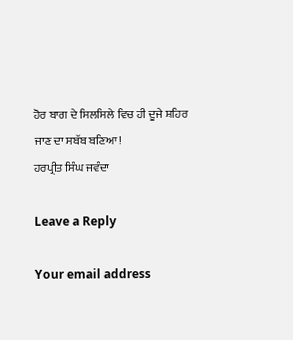ਹੋਰ ਬਾਗ ਦੇ ਸਿਲਸਿਲੇ ਵਿਚ ਹੀ ਦੂਜੇ ਸ਼ਹਿਰ ਜਾਣ ਦਾ ਸਬੱਬ ਬਣਿਆ!
ਹਰਪ੍ਰੀਤ ਸਿੰਘ ਜਵੰਦਾ

Leave a Reply

Your email address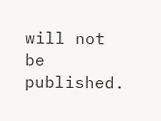will not be published.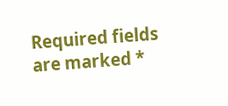Required fields are marked *